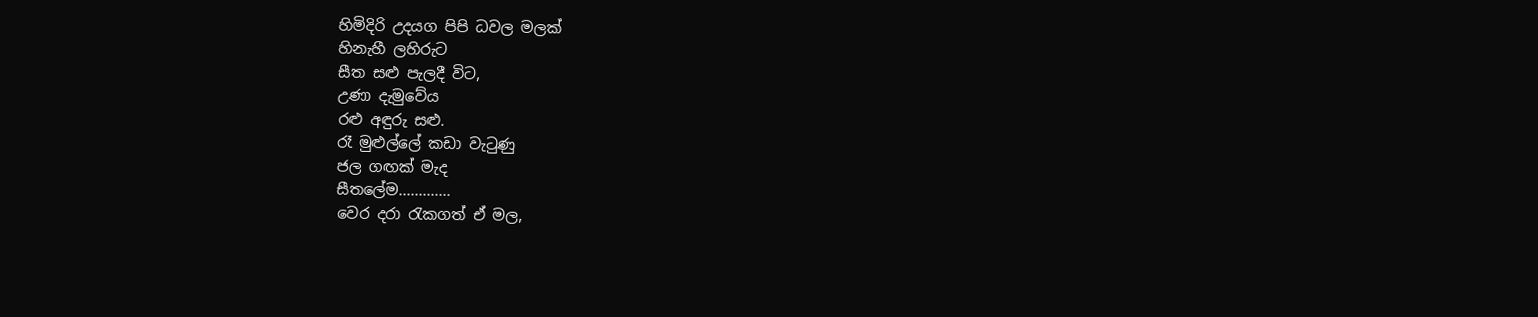හිමිදිරි උදයග පිපි ධවල මලක්
හිනැහී ලහිරුට
සීත සළු පැලදී විට,
උණා දැමුවේය
රළු අඳුරු සළු.
රෑ මුළුල්ලේ කඩා වැටුණු
ජල ගඟක් මැද
සීතලේම.............
වෙර දරා රැකගත් ඒ මල,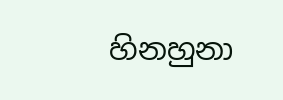හිනහුනා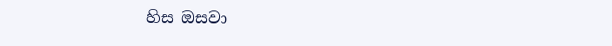හිස ඔසවා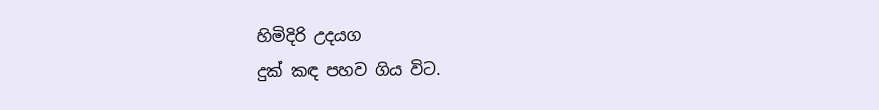හිමිදිරි උදයග
දුක් කඳ පහව ගිය විට.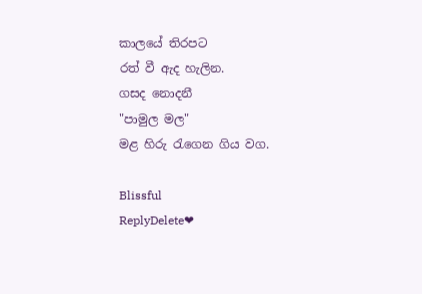කාලයේ තිරපට
රත් වී ඇද හැලින.
ගසද නොදනී
"පාමුල මල"
මළ හිරු රැගෙන ගිය වග.

Blissful
ReplyDelete❤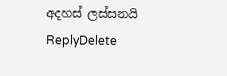අදහස් ලස්සනයි
ReplyDelete